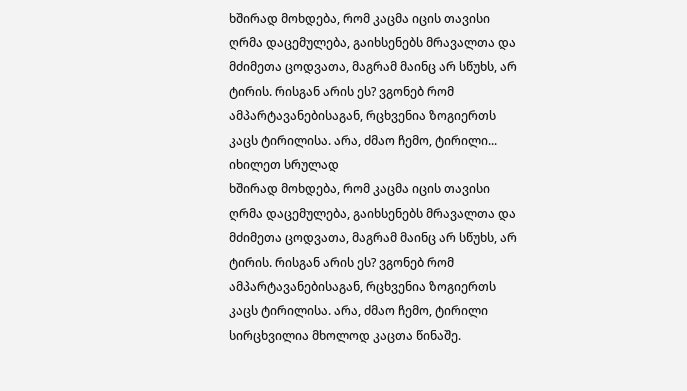ხშირად მოხდება, რომ კაცმა იცის თავისი ღრმა დაცემულება, გაიხსენებს მრავალთა და მძიმეთა ცოდვათა, მაგრამ მაინც არ სწუხს, არ ტირის. რისგან არის ეს? ვგონებ რომ ამპარტავანებისაგან, რცხვენია ზოგიერთს კაცს ტირილისა. არა, ძმაო ჩემო, ტირილი...
იხილეთ სრულად
ხშირად მოხდება, რომ კაცმა იცის თავისი ღრმა დაცემულება, გაიხსენებს მრავალთა და მძიმეთა ცოდვათა, მაგრამ მაინც არ სწუხს, არ ტირის. რისგან არის ეს? ვგონებ რომ ამპარტავანებისაგან, რცხვენია ზოგიერთს კაცს ტირილისა. არა, ძმაო ჩემო, ტირილი სირცხვილია მხოლოდ კაცთა წინაშე.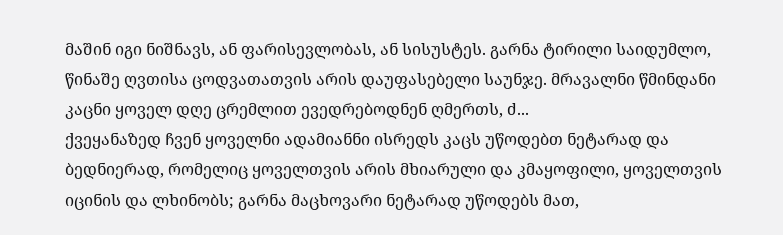მაშინ იგი ნიშნავს, ან ფარისევლობას, ან სისუსტეს. გარნა ტირილი საიდუმლო, წინაშე ღვთისა ცოდვათათვის არის დაუფასებელი საუნჯე. მრავალნი წმინდანი კაცნი ყოველ დღე ცრემლით ევედრებოდნენ ღმერთს, ძ...
ქვეყანაზედ ჩვენ ყოველნი ადამიანნი ისრედს კაცს უწოდებთ ნეტარად და ბედნიერად, რომელიც ყოველთვის არის მხიარული და კმაყოფილი, ყოველთვის იცინის და ლხინობს; გარნა მაცხოვარი ნეტარად უწოდებს მათ,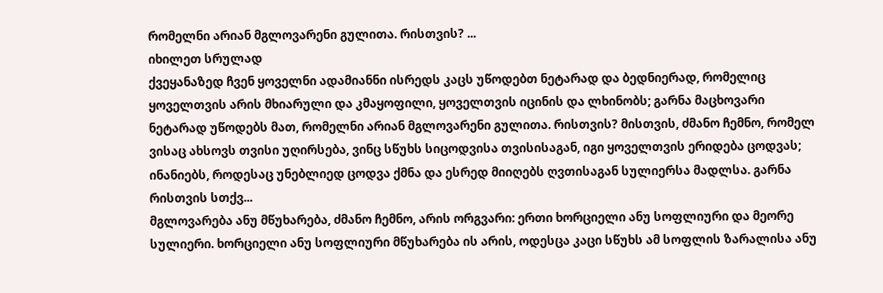რომელნი არიან მგლოვარენი გულითა. რისთვის? ...
იხილეთ სრულად
ქვეყანაზედ ჩვენ ყოველნი ადამიანნი ისრედს კაცს უწოდებთ ნეტარად და ბედნიერად, რომელიც ყოველთვის არის მხიარული და კმაყოფილი, ყოველთვის იცინის და ლხინობს; გარნა მაცხოვარი ნეტარად უწოდებს მათ, რომელნი არიან მგლოვარენი გულითა. რისთვის? მისთვის, ძმანო ჩემნო, რომელ ვისაც ახსოვს თვისი უღირსება, ვინც სწუხს სიცოდვისა თვისისაგან, იგი ყოველთვის ერიდება ცოდვას; ინანიებს, როდესაც უნებლიედ ცოდვა ქმნა და ესრედ მიიღებს ღვთისაგან სულიერსა მადლსა. გარნა რისთვის სთქვ...
მგლოვარება ანუ მწუხარება, ძმანო ჩემნო, არის ორგვარი: ერთი ხორციელი ანუ სოფლიური და მეორე სულიერი. ხორციელი ანუ სოფლიური მწუხარება ის არის, ოდესცა კაცი სწუხს ამ სოფლის ზარალისა ანუ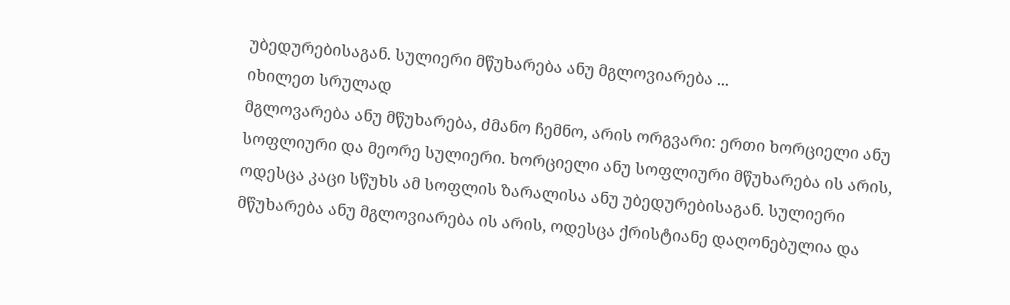უბედურებისაგან. სულიერი მწუხარება ანუ მგლოვიარება ...
იხილეთ სრულად
მგლოვარება ანუ მწუხარება, ძმანო ჩემნო, არის ორგვარი: ერთი ხორციელი ანუ სოფლიური და მეორე სულიერი. ხორციელი ანუ სოფლიური მწუხარება ის არის, ოდესცა კაცი სწუხს ამ სოფლის ზარალისა ანუ უბედურებისაგან. სულიერი მწუხარება ანუ მგლოვიარება ის არის, ოდესცა ქრისტიანე დაღონებულია და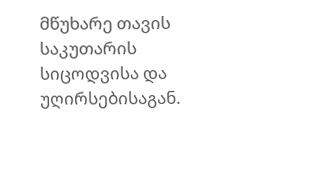მწუხარე თავის საკუთარის სიცოდვისა და უღირსებისაგან.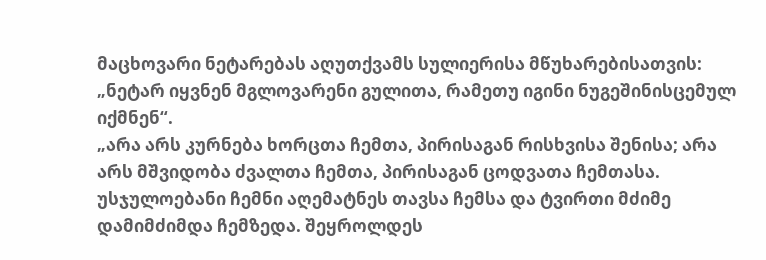მაცხოვარი ნეტარებას აღუთქვამს სულიერისა მწუხარებისათვის: „ნეტარ იყვნენ მგლოვარენი გულითა, რამეთუ იგინი ნუგეშინისცემულ იქმნენ“.
„არა არს კურნება ხორცთა ჩემთა, პირისაგან რისხვისა შენისა; არა არს მშვიდობა ძვალთა ჩემთა, პირისაგან ცოდვათა ჩემთასა. უსჯულოებანი ჩემნი აღემატნეს თავსა ჩემსა და ტვირთი მძიმე დამიმძიმდა ჩემზედა. შეყროლდეს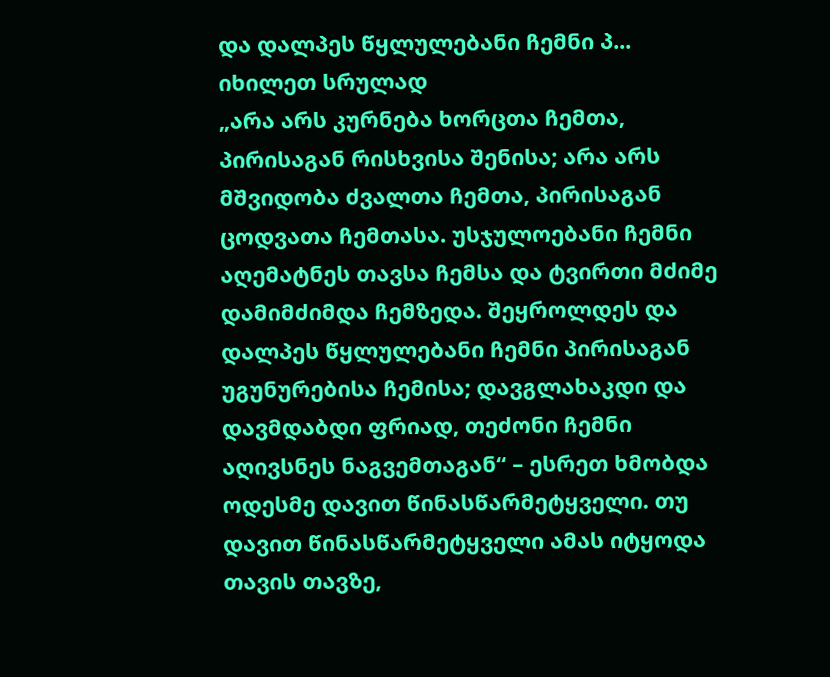და დალპეს წყლულებანი ჩემნი პ...
იხილეთ სრულად
„არა არს კურნება ხორცთა ჩემთა, პირისაგან რისხვისა შენისა; არა არს მშვიდობა ძვალთა ჩემთა, პირისაგან ცოდვათა ჩემთასა. უსჯულოებანი ჩემნი აღემატნეს თავსა ჩემსა და ტვირთი მძიმე დამიმძიმდა ჩემზედა. შეყროლდეს და დალპეს წყლულებანი ჩემნი პირისაგან უგუნურებისა ჩემისა; დავგლახაკდი და დავმდაბდი ფრიად, თეძონი ჩემნი აღივსნეს ნაგვემთაგან“ – ესრეთ ხმობდა ოდესმე დავით წინასწარმეტყველი. თუ დავით წინასწარმეტყველი ამას იტყოდა თავის თავზე,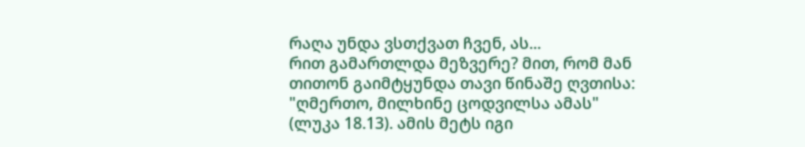რაღა უნდა ვსთქვათ ჩვენ, ას...
რით გამართლდა მეზვერე? მით, რომ მან თითონ გაიმტყუნდა თავი წინაშე ღვთისა: "ღმერთო, მილხინე ცოდვილსა ამას" (ლუკა 18.13). ამის მეტს იგი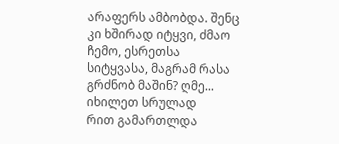არაფერს ამბობდა. შენც კი ხშირად იტყვი, ძმაო ჩემო, ესრეთსა სიტყვასა, მაგრამ რასა გრძნობ მაშინ? ღმე...
იხილეთ სრულად
რით გამართლდა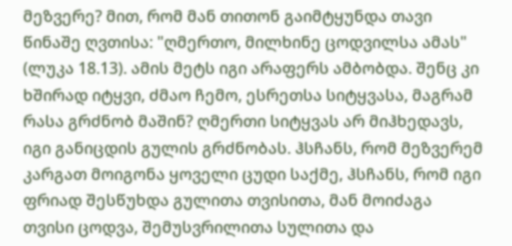მეზვერე? მით, რომ მან თითონ გაიმტყუნდა თავი წინაშე ღვთისა: "ღმერთო, მილხინე ცოდვილსა ამას" (ლუკა 18.13). ამის მეტს იგი არაფერს ამბობდა. შენც კი ხშირად იტყვი, ძმაო ჩემო, ესრეთსა სიტყვასა, მაგრამ რასა გრძნობ მაშინ? ღმერთი სიტყვას არ მიჰხედავს, იგი განიცდის გულის გრძნობას. ჰსჩანს, რომ მეზვერემ კარგათ მოიგონა ყოველი ცუდი საქმე, ჰსჩანს, რომ იგი ფრიად შესწუხდა გულითა თვისითა, მან მოიძაგა თვისი ცოდვა, შემუსვრილითა სულითა და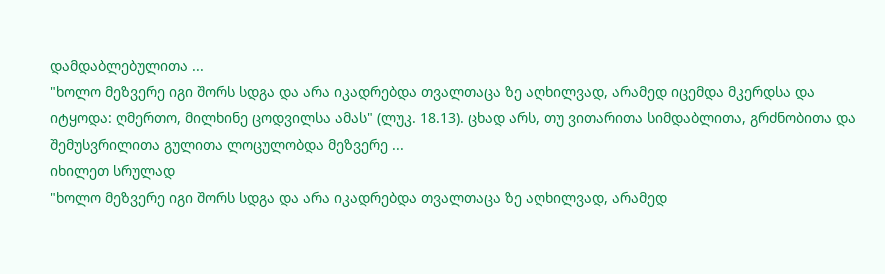დამდაბლებულითა ...
"ხოლო მეზვერე იგი შორს სდგა და არა იკადრებდა თვალთაცა ზე აღხილვად, არამედ იცემდა მკერდსა და იტყოდა: ღმერთო, მილხინე ცოდვილსა ამას" (ლუკ. 18.13). ცხად არს, თუ ვითარითა სიმდაბლითა, გრძნობითა და შემუსვრილითა გულითა ლოცულობდა მეზვერე ...
იხილეთ სრულად
"ხოლო მეზვერე იგი შორს სდგა და არა იკადრებდა თვალთაცა ზე აღხილვად, არამედ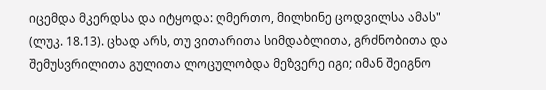იცემდა მკერდსა და იტყოდა: ღმერთო, მილხინე ცოდვილსა ამას" (ლუკ. 18.13). ცხად არს, თუ ვითარითა სიმდაბლითა, გრძნობითა და შემუსვრილითა გულითა ლოცულობდა მეზვერე იგი; იმან შეიგნო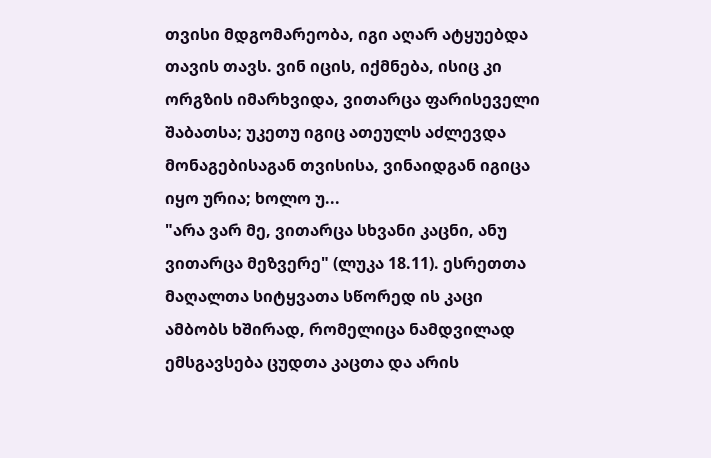თვისი მდგომარეობა, იგი აღარ ატყუებდა თავის თავს. ვინ იცის, იქმნება, ისიც კი ორგზის იმარხვიდა, ვითარცა ფარისეველი შაბათსა; უკეთუ იგიც ათეულს აძლევდა მონაგებისაგან თვისისა, ვინაიდგან იგიცა იყო ურია; ხოლო უ...
"არა ვარ მე, ვითარცა სხვანი კაცნი, ანუ ვითარცა მეზვერე" (ლუკა 18.11). ესრეთთა მაღალთა სიტყვათა სწორედ ის კაცი ამბობს ხშირად, რომელიცა ნამდვილად ემსგავსება ცუდთა კაცთა და არის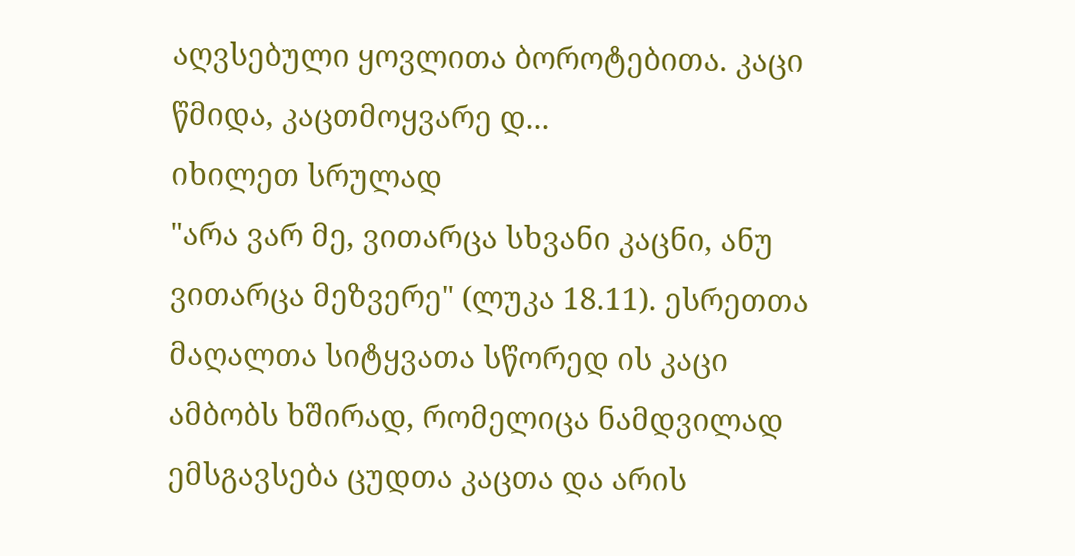აღვსებული ყოვლითა ბოროტებითა. კაცი წმიდა, კაცთმოყვარე დ...
იხილეთ სრულად
"არა ვარ მე, ვითარცა სხვანი კაცნი, ანუ ვითარცა მეზვერე" (ლუკა 18.11). ესრეთთა მაღალთა სიტყვათა სწორედ ის კაცი ამბობს ხშირად, რომელიცა ნამდვილად ემსგავსება ცუდთა კაცთა და არის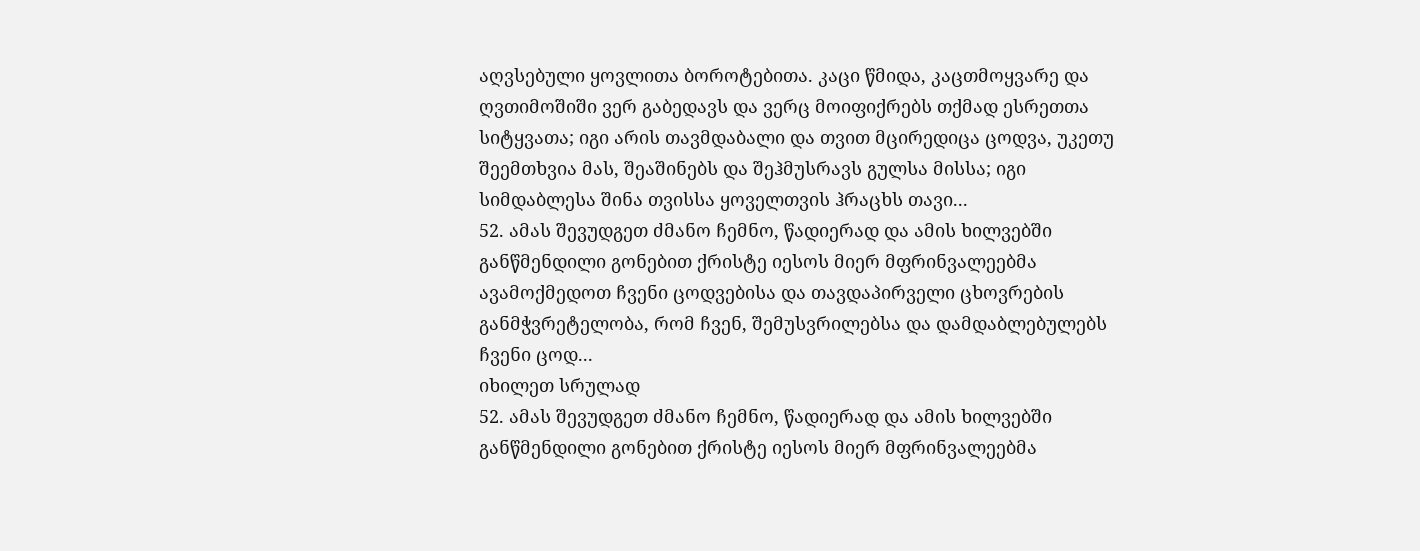აღვსებული ყოვლითა ბოროტებითა. კაცი წმიდა, კაცთმოყვარე და ღვთიმოშიში ვერ გაბედავს და ვერც მოიფიქრებს თქმად ესრეთთა სიტყვათა; იგი არის თავმდაბალი და თვით მცირედიცა ცოდვა, უკეთუ შეემთხვია მას, შეაშინებს და შეჰმუსრავს გულსა მისსა; იგი სიმდაბლესა შინა თვისსა ყოველთვის ჰრაცხს თავი...
52. ამას შევუდგეთ ძმანო ჩემნო, წადიერად და ამის ხილვებში განწმენდილი გონებით ქრისტე იესოს მიერ მფრინვალეებმა ავამოქმედოთ ჩვენი ცოდვებისა და თავდაპირველი ცხოვრების განმჭვრეტელობა, რომ ჩვენ, შემუსვრილებსა და დამდაბლებულებს ჩვენი ცოდ...
იხილეთ სრულად
52. ამას შევუდგეთ ძმანო ჩემნო, წადიერად და ამის ხილვებში განწმენდილი გონებით ქრისტე იესოს მიერ მფრინვალეებმა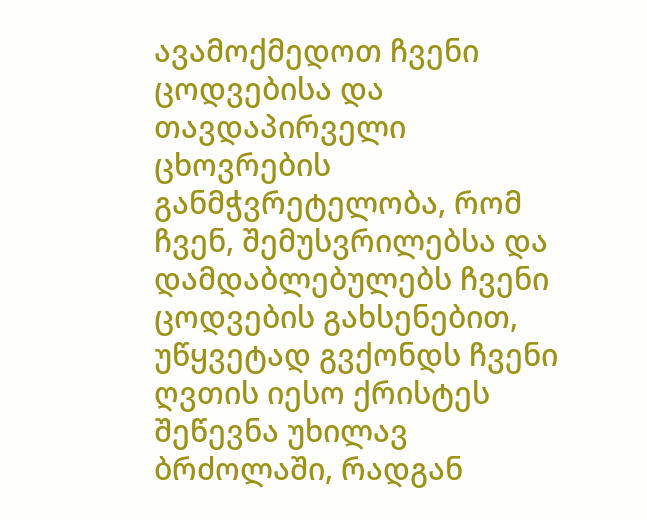ავამოქმედოთ ჩვენი ცოდვებისა და თავდაპირველი ცხოვრების განმჭვრეტელობა, რომ ჩვენ, შემუსვრილებსა და დამდაბლებულებს ჩვენი ცოდვების გახსენებით, უწყვეტად გვქონდს ჩვენი ღვთის იესო ქრისტეს შეწევნა უხილავ ბრძოლაში, რადგან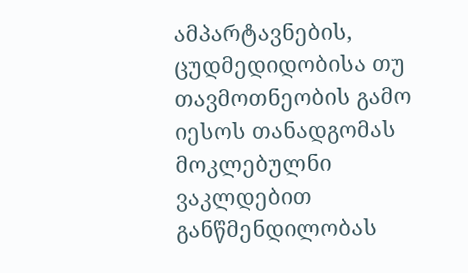ამპარტავნების, ცუდმედიდობისა თუ თავმოთნეობის გამო იესოს თანადგომას მოკლებულნი ვაკლდებით განწმენდილობას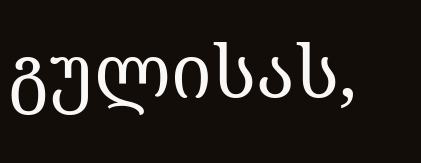გულისას,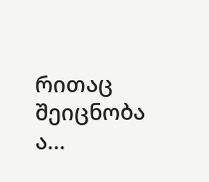რითაც შეიცნობა ა...